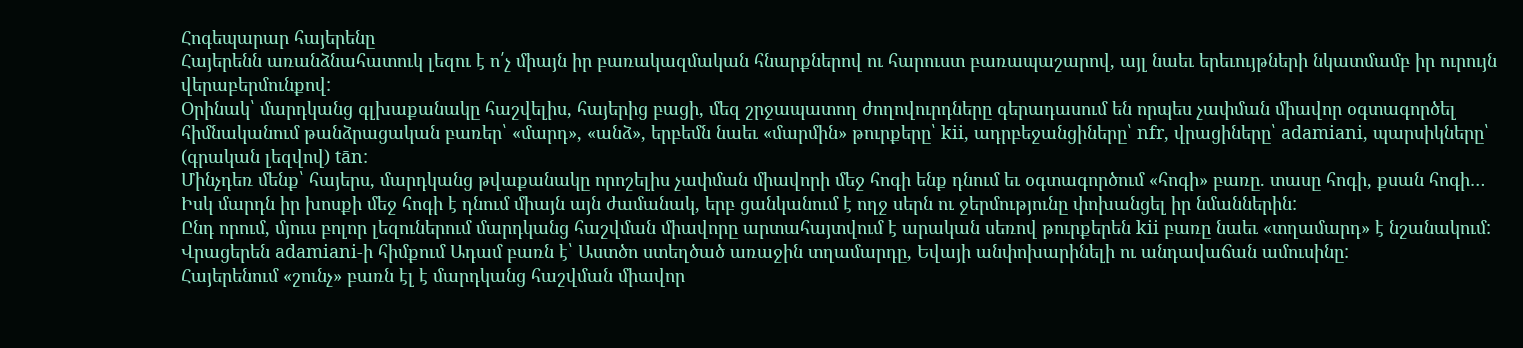Հոգեպարար հայերենը
Հայերենն առանձնահատուկ լեզու է ո՛չ միայն իր բառակազմական հնարքներով ու հարուստ բառապաշարով, այլ նաեւ երեւույթների նկատմամբ իր ուրույն վերաբերմունքով:
Օրինակ՝ մարդկանց գլխաքանակը հաշվելիս, հայերից բացի, մեզ շրջապատող ժողովուրդները գերադասում են որպես չափման միավոր օգտագործել հիմնականում թանձրացական բառեր՝ «մարդ», «անձ», երբեմն նաեւ «մարմին» թուրքերը՝ kii, ադրբեջանցիները՝ nfr, վրացիները՝ adamiani, պարսիկները՝ (գրական լեզվով) tān:
Մինչդեռ մենք՝ հայերս, մարդկանց թվաքանակը որոշելիս չափման միավորի մեջ հոգի ենք դնում եւ օգտագործում «հոգի» բառը. տասը հոգի, քսան հոգի… Իսկ մարդն իր խոսքի մեջ հոգի է դնում միայն այն ժամանակ, երբ ցանկանում է ողջ սերն ու ջերմությունը փոխանցել իր նմաններին:
Ընդ որում, մյուս բոլոր լեզուներում մարդկանց հաշվման միավորը արտահայտվում է արական սեռով թուրքերեն kii բառը նաեւ «տղամարդ» է նշանակում: Վրացերեն adamiani-ի հիմքում Ադամ բառն է՝ Աստծո ստեղծած առաջին տղամարդը, Եվայի անփոխարինելի ու անդավաճան ամուսինը:
Հայերենում «շունչ» բառն էլ է մարդկանց հաշվման միավոր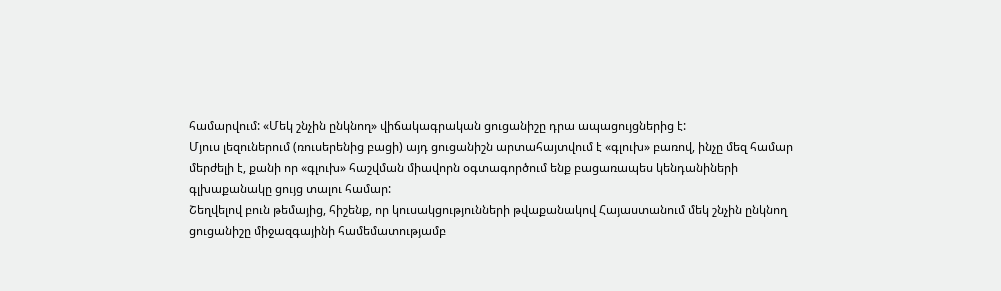համարվում: «Մեկ շնչին ընկնող» վիճակագրական ցուցանիշը դրա ապացույցներից է:
Մյուս լեզուներում (ռուսերենից բացի) այդ ցուցանիշն արտահայտվում է «գլուխ» բառով, ինչը մեզ համար մերժելի է, քանի որ «գլուխ» հաշվման միավորն օգտագործում ենք բացառապես կենդանիների գլխաքանակը ցույց տալու համար:
Շեղվելով բուն թեմայից, հիշենք, որ կուսակցությունների թվաքանակով Հայաստանում մեկ շնչին ընկնող ցուցանիշը միջազգայինի համեմատությամբ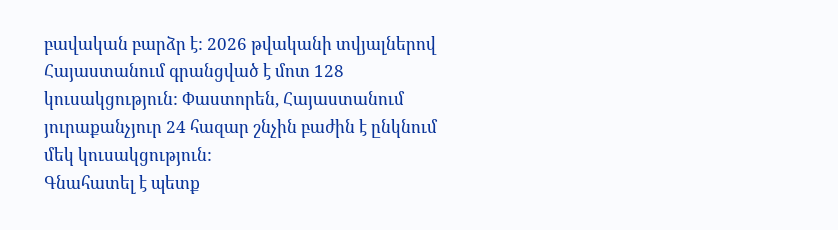բավական բարձր է: 2026 թվականի տվյալներով Հայաստանում գրանցված է մոտ 128 կուսակցություն: Փաստորեն, Հայաստանում յուրաքանչյուր 24 հազար շնչին բաժին է ընկնում մեկ կուսակցություն:
Գնահատել է պետք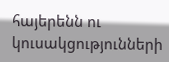հայերենն ու կուսակցությունների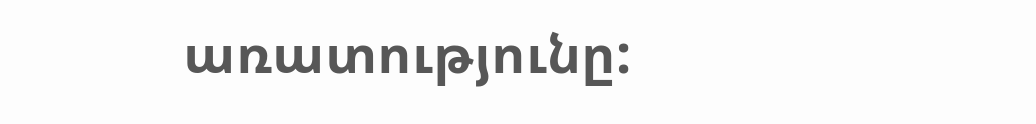առատությունը: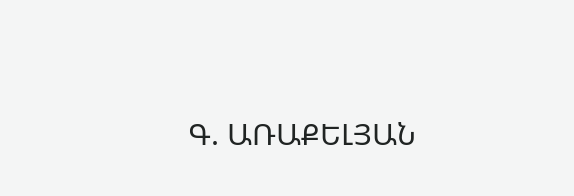Գ. ԱՌԱՔԵԼՅԱՆ